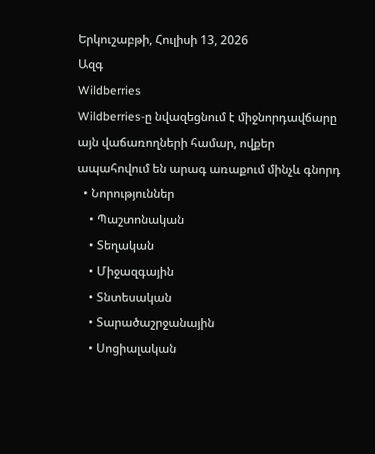Երկուշաբթի, Հուլիսի 13, 2026
Ազգ
Wildberries
Wildberries-ը նվազեցնում է միջնորդավճարը այն վաճառողների համար, ովքեր ապահովում են արագ առաքում մինչև գնորդ
  • Նորություններ
    • Պաշտոնական
    • Տեղական
    • Միջազգային
    • Տնտեսական
    • Տարածաշրջանային
    • Սոցիալական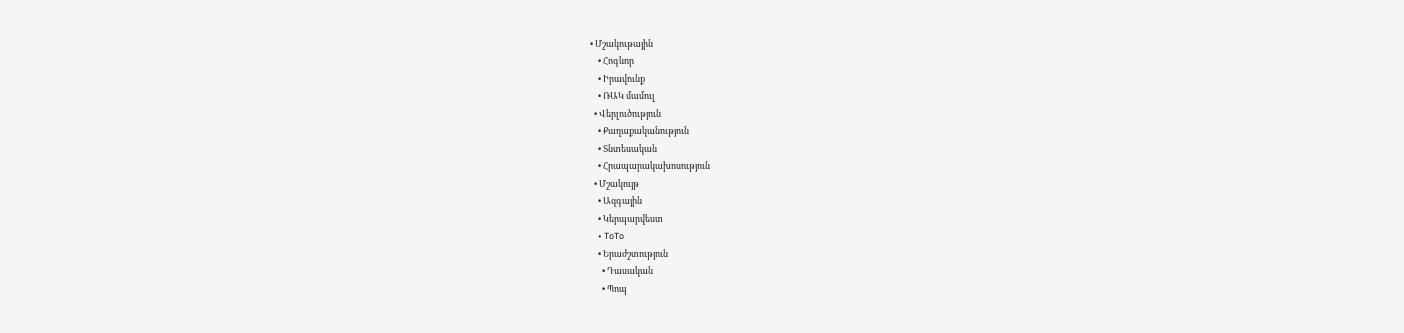• Մշակութային
    • Հոգևոր
    • Իրավունք
    • ՌԱԿ մամուլ
  • Վերլուծություն
    • Քաղաքականություն
    • Տնտեսական
    • Հրապարակախոսություն
  • Մշակույթ
    • Ազգային
    • Կերպարվեստ
    • ToTo
    • Երաժշտություն
      • Դասական
      • Պոպ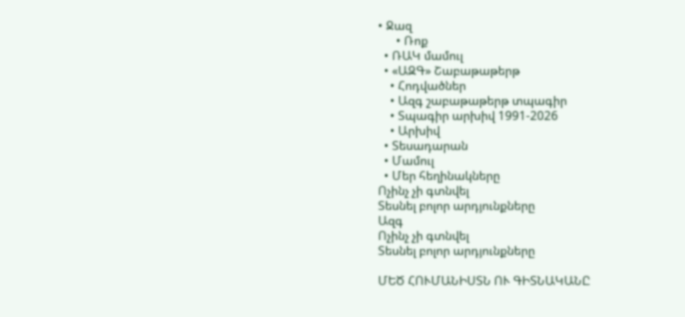• Ջազ
      • Ռոք
  • ՌԱԿ մամուլ
  • «ԱԶԳ» Շաբաթաթերթ
    • Հոդվածներ
    • Ազգ շաբաթաթերթ տպագիր
    • Տպագիր արխիվ 1991-2026
    • Արխիվ
  • Տեսադարան
  • Մամուլ
  • Մեր հեղինակները
Ոչինչ չի գտնվել
Տեսնել բոլոր արդյունքները
Ազգ
Ոչինչ չի գտնվել
Տեսնել բոլոր արդյունքները

ՄԵԾ ՀՈՒՄԱՆԻՍՏՆ ՈՒ ԳԻՏՆԱԿԱՆԸ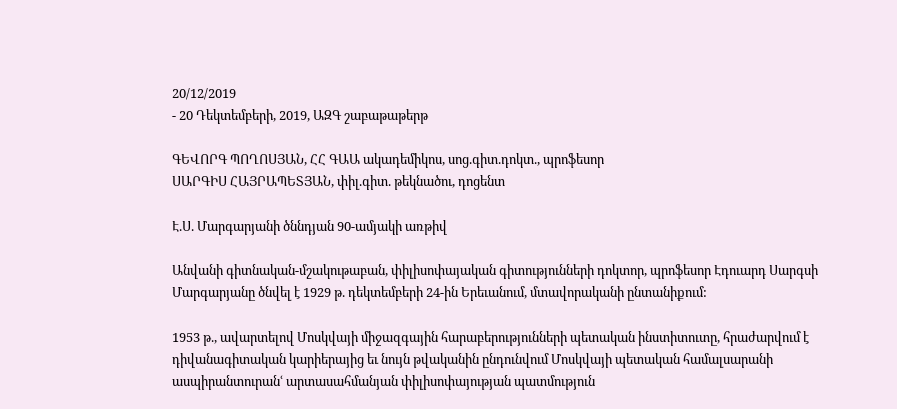20/12/2019
- 20 Դեկտեմբերի, 2019, ԱԶԳ շաբաթաթերթ

ԳԵՎՈՐԳ ՊՈՂՈՍՅԱՆ, ՀՀ ԳԱԱ ակադեմիկոս, սոց.գիտ.դոկտ., պրոֆեսոր
ՍԱՐԳԻՍ ՀԱՅՐԱՊԵՏՅԱՆ, փիլ.գիտ. թեկնածու, դոցենտ

Է.Ս. Մարգարյանի ծննդյան 90-ամյակի առթիվ

Անվանի գիտնական-մշակութաբան, փիլիսոփայական գիտությունների դոկտոր, պրոֆեսոր Էդուարդ Սարգսի Մարգարյանը ծնվել է 1929 թ. դեկտեմբերի 24-ին Երեւանում, մտավորականի ընտանիքում:

1953 թ., ավարտելով Մոսկվայի միջազգային հարաբերությունների պետական ինստիտուտը, հրաժարվում է դիվանագիտական կարիերայից եւ նույն թվականին ընդունվում Մոսկվայի պետական համալսարանի ասպիրանտուրանՙ արտասահմանյան փիլիսոփայության պատմություն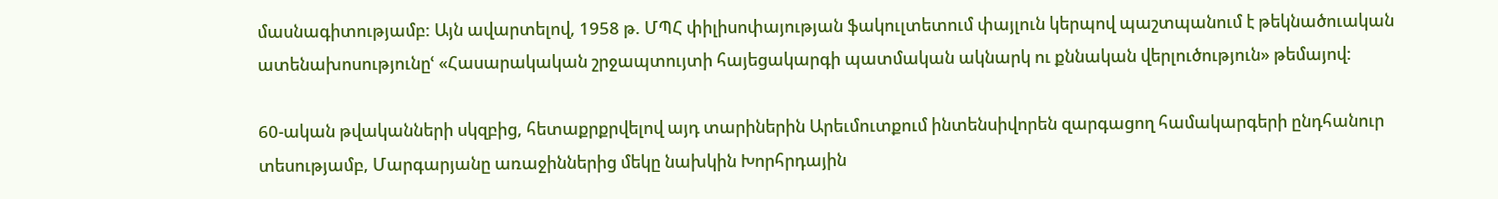մասնագիտությամբ: Այն ավարտելով, 1958 թ. ՄՊՀ փիլիսոփայության ֆակուլտետում փայլուն կերպով պաշտպանում է թեկնածուական ատենախոսությունըՙ «Հասարակական շրջապտույտի հայեցակարգի պատմական ակնարկ ու քննական վերլուծություն» թեմայով:

60-ական թվականների սկզբից, հետաքրքրվելով այդ տարիներին Արեւմուտքում ինտենսիվորեն զարգացող համակարգերի ընդհանուր տեսությամբ, Մարգարյանը առաջիններից մեկը նախկին Խորհրդային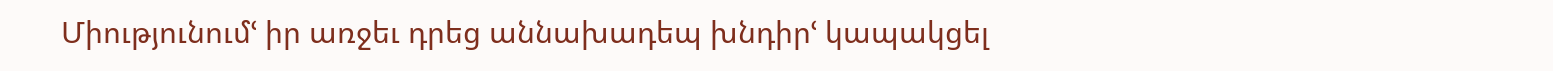Միությունումՙ իր առջեւ դրեց աննախադեպ խնդիրՙ կապակցել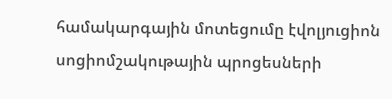համակարգային մոտեցումը էվոլյուցիոն սոցիոմշակութային պրոցեսների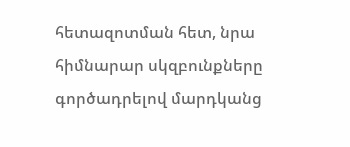հետազոտման հետ, նրա հիմնարար սկզբունքները գործադրելով մարդկանց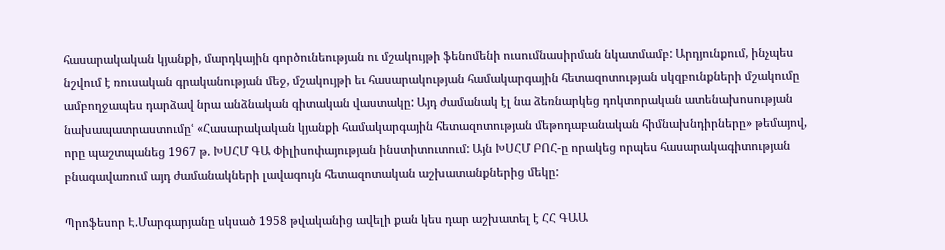հասարակական կյանքի, մարդկային գործունեության ու մշակույթի ֆենոմենի ուսումնասիրման նկատմամբ: Արդյունքում, ինչպես նշվում է ռուսական գրականության մեջ, մշակույթի եւ հասարակության համակարգային հետազոտության սկզբունքների մշակումը ամբողջապես դարձավ նրա անձնական գիտական վաստակը: Այդ ժամանակ էլ նա ձեռնարկեց դոկտորական ատենախոսության նախապատրաստումըՙ «Հասարակական կյանքի համակարգային հետազոտության մեթոդաբանական հիմնախնդիրները» թեմայով, որը պաշտպանեց 1967 թ. ԽՍՀՄ ԳԱ Փիլիսոփայության ինստիտուտում: Այն ԽՍՀՄ ԲՈՀ-ը որակեց որպես հասարակագիտության բնագավառում այդ ժամանակների լավագույն հետազոտական աշխատանքներից մեկը:

Պրոֆեսոր Է.Մարգարյանը սկսած 1958 թվականից ավելի քան կես դար աշխատել է ՀՀ ԳԱԱ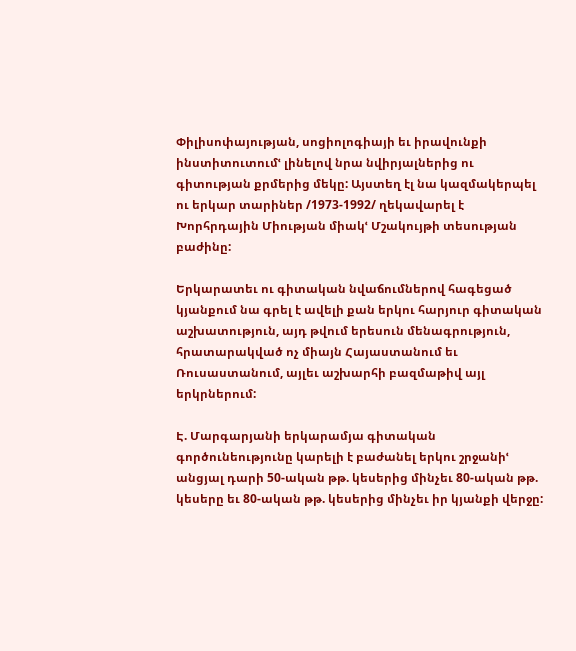Փիլիսոփայության, սոցիոլոգիայի եւ իրավունքի ինստիտուտումՙ լինելով նրա նվիրյալներից ու գիտության քրմերից մեկը: Այստեղ էլ նա կազմակերպել ու երկար տարիներ /1973-1992/ ղեկավարել է Խորհրդային Միության միակՙ Մշակույթի տեսության բաժինը:

Երկարատեւ ու գիտական նվաճումներով հագեցած կյանքում նա գրել է ավելի քան երկու հարյուր գիտական աշխատություն, այդ թվում երեսուն մենագրություն, հրատարակված ոչ միայն Հայաստանում եւ Ռուսաստանում, այլեւ աշխարհի բազմաթիվ այլ երկրներում:

Է. Մարգարյանի երկարամյա գիտական գործունեությունը կարելի է բաժանել երկու շրջանիՙ անցյալ դարի 50-ական թթ. կեսերից մինչեւ 80-ական թթ. կեսերը եւ 80-ական թթ. կեսերից մինչեւ իր կյանքի վերջը: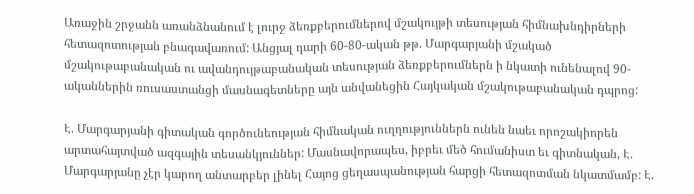Առաջին շրջանն առանձնանում է լուրջ ձեռքբերումներով մշակույթի տեսության հիմնախնդիրների հետազոտության բնագավառում: Անցյալ դարի 60-80-ական թթ. Մարգարյանի մշակած մշակութաբանական ու ավանդույթաբանական տեսության ձեռքբերումներն ի նկատի ունենալով 90-ականներին ռուսաստանցի մասնագետները այն անվանեցին Հայկական մշակութաբանական դպրոց:

Է. Մարգարյանի գիտական գործունեության հիմնական ուղղություններն ունեն նաեւ որոշակիորեն արտահայտված ազգային տեսանկյուններ: Մասնավորապես, իբրեւ մեծ հումանիստ եւ գիտնական, Է. Մարգարյանը չէր կարող անտարբեր լինել Հայոց ցեղասպանության հարցի հետազոտման նկատմամբ: Է.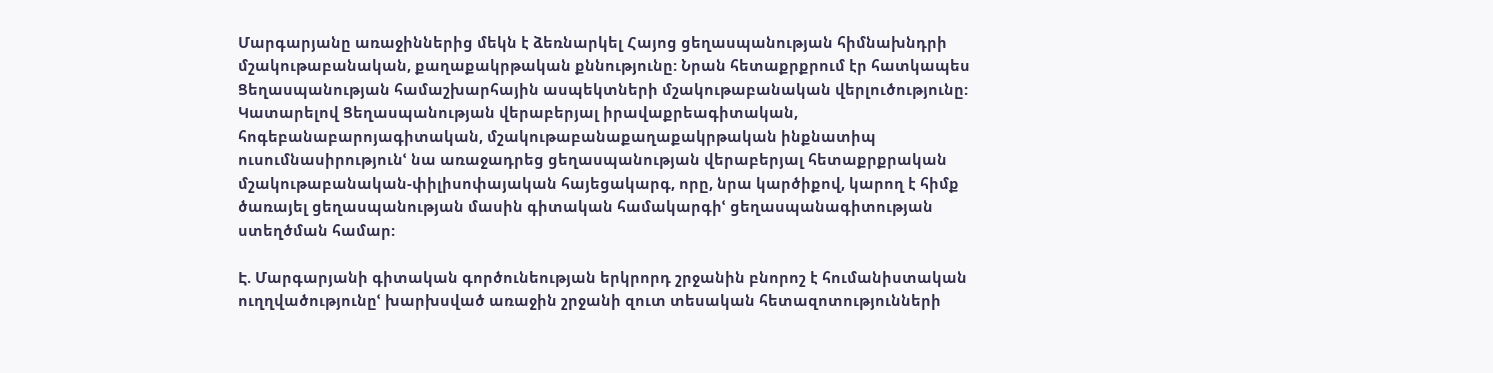Մարգարյանը առաջիններից մեկն է ձեռնարկել Հայոց ցեղասպանության հիմնախնդրի մշակութաբանական, քաղաքակրթական քննությունը: Նրան հետաքրքրում էր հատկապես Ցեղասպանության համաշխարհային ասպեկտների մշակութաբանական վերլուծությունը: Կատարելով Ցեղասպանության վերաբերյալ իրավաքրեագիտական, հոգեբանաբարոյագիտական, մշակութաբանաքաղաքակրթական ինքնատիպ ուսումնասիրությունՙ նա առաջադրեց ցեղասպանության վերաբերյալ հետաքրքրական մշակութաբանական-փիլիսոփայական հայեցակարգ, որը, նրա կարծիքով, կարող է հիմք ծառայել ցեղասպանության մասին գիտական համակարգիՙ ցեղասպանագիտության ստեղծման համար:

Է. Մարգարյանի գիտական գործունեության երկրորդ շրջանին բնորոշ է հումանիստական ուղղվածությունըՙ խարխսված առաջին շրջանի զուտ տեսական հետազոտությունների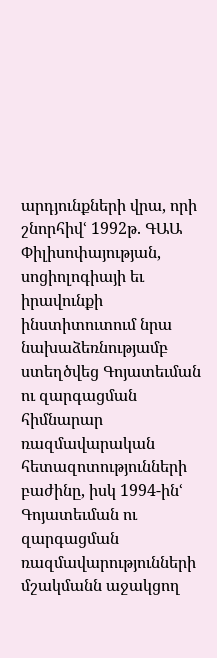արդյունքների վրա, որի շնորհիվՙ 1992թ. ԳԱԱ Փիլիսոփայության, սոցիոլոգիայի եւ իրավունքի ինստիտուտում նրա նախաձեռնությամբ ստեղծվեց Գոյատեւման ու զարգացման հիմնարար ռազմավարական հետազոտությունների բաժինը, իսկ 1994-ինՙ Գոյատեւման ու զարգացման ռազմավարությունների մշակմանն աջակցող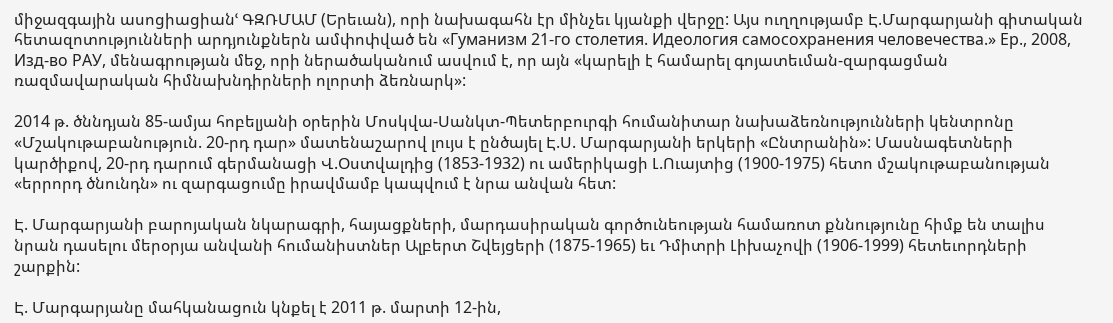միջազգային ասոցիացիանՙ ԳԶՌՄԱՄ (Երեւան), որի նախագահն էր մինչեւ կյանքի վերջը: Այս ուղղությամբ Է.Մարգարյանի գիտական հետազոտությունների արդյունքներն ամփոփված են «Гуманизм 21-го столетия. Идеология самосохранения человечества.» Ер., 2008, Изд-во РАУ, մենագրության մեջ, որի ներածականում ասվում է, որ այն «կարելի է համարել գոյատեւման-զարգացման ռազմավարական հիմնախնդիրների ոլորտի ձեռնարկ»:

2014 թ. ծննդյան 85-ամյա հոբելյանի օրերին Մոսկվա-Սանկտ-Պետերբուրգի հումանիտար նախաձեռնությունների կենտրոնը «Մշակութաբանություն. 20-րդ դար» մատենաշարով լույս է ընծայել Է.Ս. Մարգարյանի երկերի «Ընտրանին»: Մասնագետների կարծիքով, 20-րդ դարում գերմանացի Վ.Օստվալդից (1853-1932) ու ամերիկացի Լ.Ուայտից (1900-1975) հետո մշակութաբանության «երրորդ ծնունդն» ու զարգացումը իրավմամբ կապվում է նրա անվան հետ:

Է. Մարգարյանի բարոյական նկարագրի, հայացքների, մարդասիրական գործունեության համառոտ քննությունը հիմք են տալիս նրան դասելու մերօրյա անվանի հումանիստներ Ալբերտ Շվեյցերի (1875-1965) եւ Դմիտրի Լիխաչովի (1906-1999) հետեւորդների շարքին:

Է. Մարգարյանը մահկանացուն կնքել է 2011 թ. մարտի 12-ին,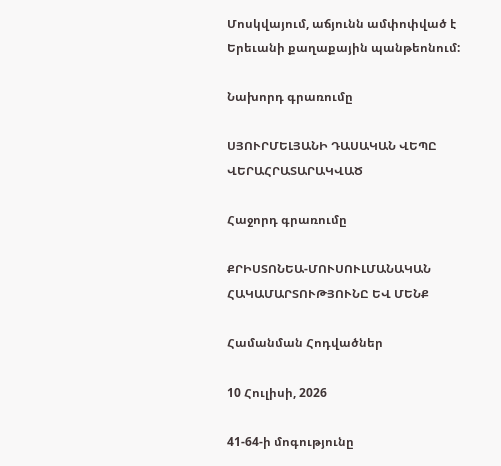Մոսկվայում, աճյունն ամփոփված է Երեւանի քաղաքային պանթեոնում:

Նախորդ գրառումը

ՍՅՈՒՐՄԵԼՅԱՆԻ ԴԱՍԱԿԱՆ ՎԵՊԸ ՎԵՐԱՀՐԱՏԱՐԱԿՎԱԾ

Հաջորդ գրառումը

ՔՐԻՍՏՈՆԵԱ-ՄՈՒՍՈՒԼՄԱՆԱԿԱՆ ՀԱԿԱՄԱՐՏՈՒԹՅՈՒՆԸ ԵՎ ՄԵՆՔ

Համանման Հոդվածներ

10 Հուլիսի, 2026

41-64-ի մոգությունը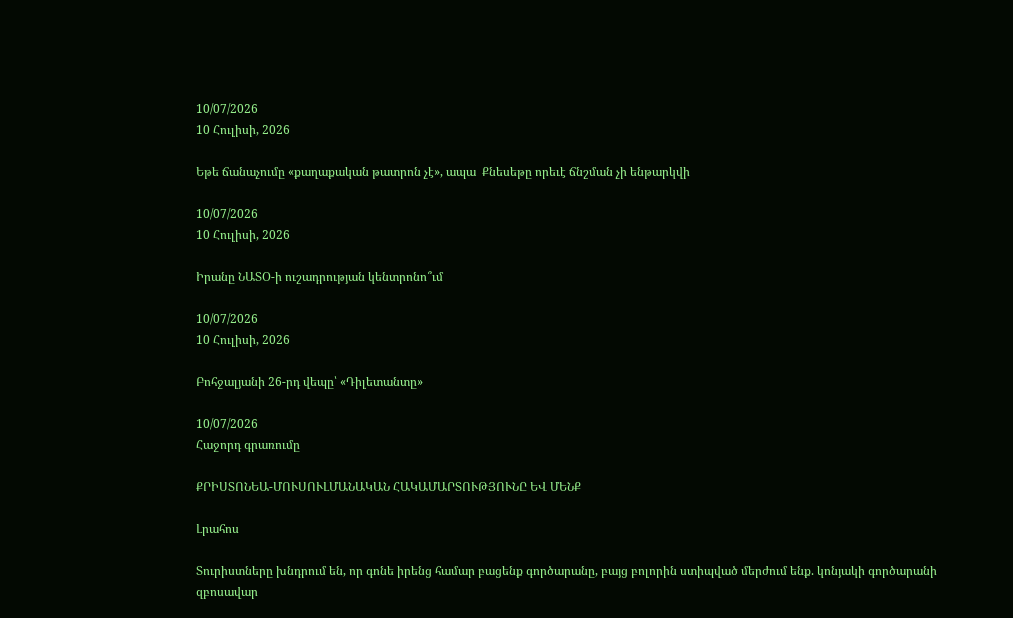10/07/2026
10 Հուլիսի, 2026

Եթե ճանաչումը «քաղաքական թատրոն չէ», ապա  Քնեսեթը որեւէ ճնշման չի ենթարկվի

10/07/2026
10 Հուլիսի, 2026

Իրանը ՆԱՏՕ-ի ուշադրության կենտրոնո՞ւմ

10/07/2026
10 Հուլիսի, 2026

Բոհջալյանի 26-րդ վեպը՝ «Դիլետանտը»

10/07/2026
Հաջորդ գրառումը

ՔՐԻՍՏՈՆԵԱ-ՄՈՒՍՈՒԼՄԱՆԱԿԱՆ ՀԱԿԱՄԱՐՏՈՒԹՅՈՒՆԸ ԵՎ ՄԵՆՔ

Լրահոս

Տուրիստները խնդրում են, որ գոնե իրենց համար բացենք գործարանը, բայց բոլորին ստիպված մերժում ենք. կոնյակի գործարանի զբոսավար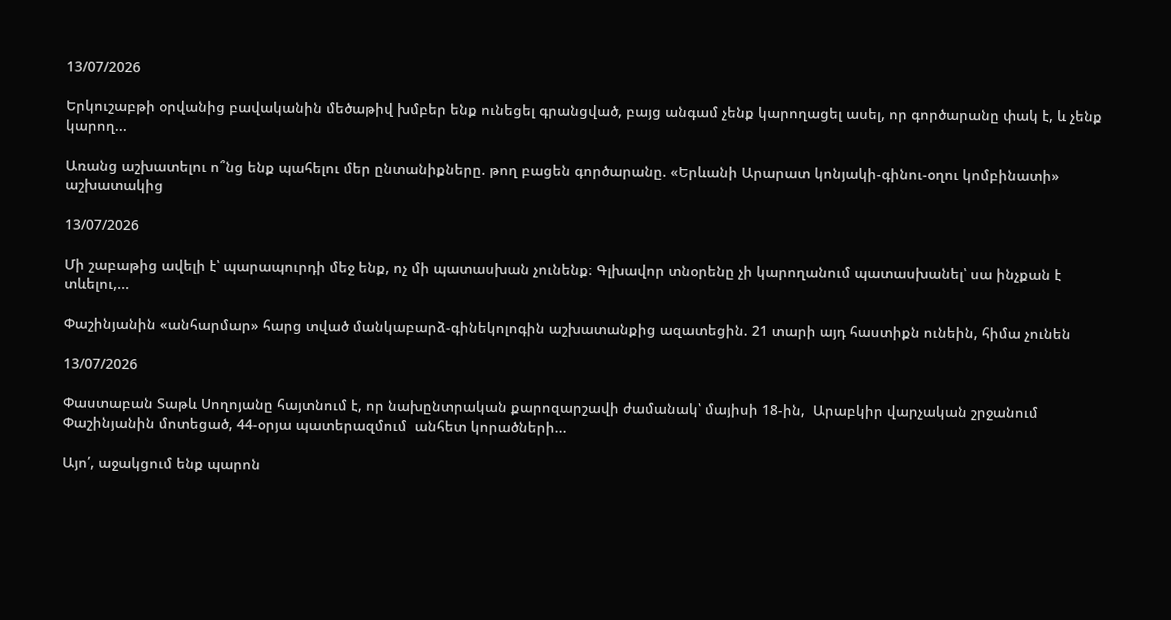13/07/2026

Երկուշաբթի օրվանից բավականին մեծաթիվ խմբեր ենք ունեցել գրանցված, բայց անգամ չենք կարողացել ասել, որ գործարանը փակ է, և չենք կարող...

Առանց աշխատելու ո՞նց ենք պահելու մեր ընտանիքները. թող բացեն գործարանը. «Երևանի Արարատ կոնյակի-գինու-օղու կոմբինատի» աշխատակից

13/07/2026

Մի շաբաթից ավելի է՝ պարապուրդի մեջ ենք, ոչ մի պատասխան չունենք։ Գլխավոր տնօրենը չի կարողանում պատասխանել՝ սա ինչքան է տևելու,...

Փաշինյանին «անհարմար» հարց տված մանկաբարձ-գինեկոլոգին աշխատանքից ազատեցին. 21 տարի այդ հաստիքն ունեին, հիմա չունեն

13/07/2026

Փաստաբան Տաթև Սողոյանը հայտնում է, որ նախընտրական քարոզարշավի ժամանակ՝ մայիսի 18-ին,  Արաբկիր վարչական շրջանում Փաշինյանին մոտեցած, 44-օրյա պատերազմում  անհետ կորածների...

Այո՛, աջակցում ենք պարոն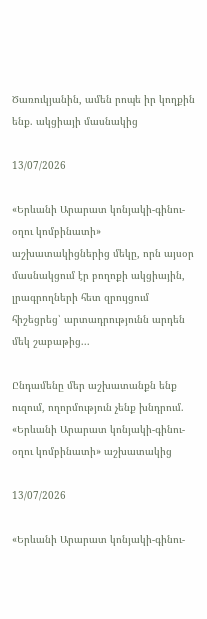Ծառուկյանին, ամեն րոպե իր կողքին ենք. ակցիայի մասնակից

13/07/2026

«Երևանի Արարատ կոնյակի-գինու-օղու կոմբինատի» աշխատակիցներից մեկը, որն այսօր մասնակցում էր բողոքի ակցիային, լրագրողների հետ զրույցում հիշեցրեց՝ արտադրությունն արդեն մեկ շաբաթից...

Ընդամենը մեր աշխատանքն ենք ուզում, ողորմություն չենք խնդրում. «Երևանի Արարատ կոնյակի-գինու-օղու կոմբինատի» աշխատակից

13/07/2026

«Երևանի Արարատ կոնյակի-գինու-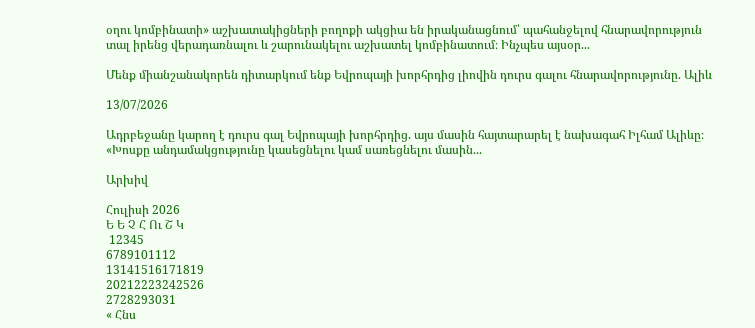օղու կոմբինատի» աշխատակիցների բողոքի ակցիա են իրականացնում՝ պահանջելով հնարավորություն տալ իրենց վերադառնալու և շարունակելու աշխատել կոմբինատում։ Ինչպես այսօր...

Մենք միանշանակորեն դիտարկում ենք Եվրոպայի խորհրդից լիովին դուրս գալու հնարավորությունը. Ալիև

13/07/2026

Ադրբեջանը կարող է դուրս գալ Եվրոպայի խորհրդից. այս մասին հայտարարել է նախագահ Իլհամ Ալիևը։ «Խոսքը անդամակցությունը կասեցնելու կամ սառեցնելու մասին...

Արխիվ

Հուլիսի 2026
Ե Ե Չ Հ Ու Շ Կ
 12345
6789101112
13141516171819
20212223242526
2728293031
« Հնս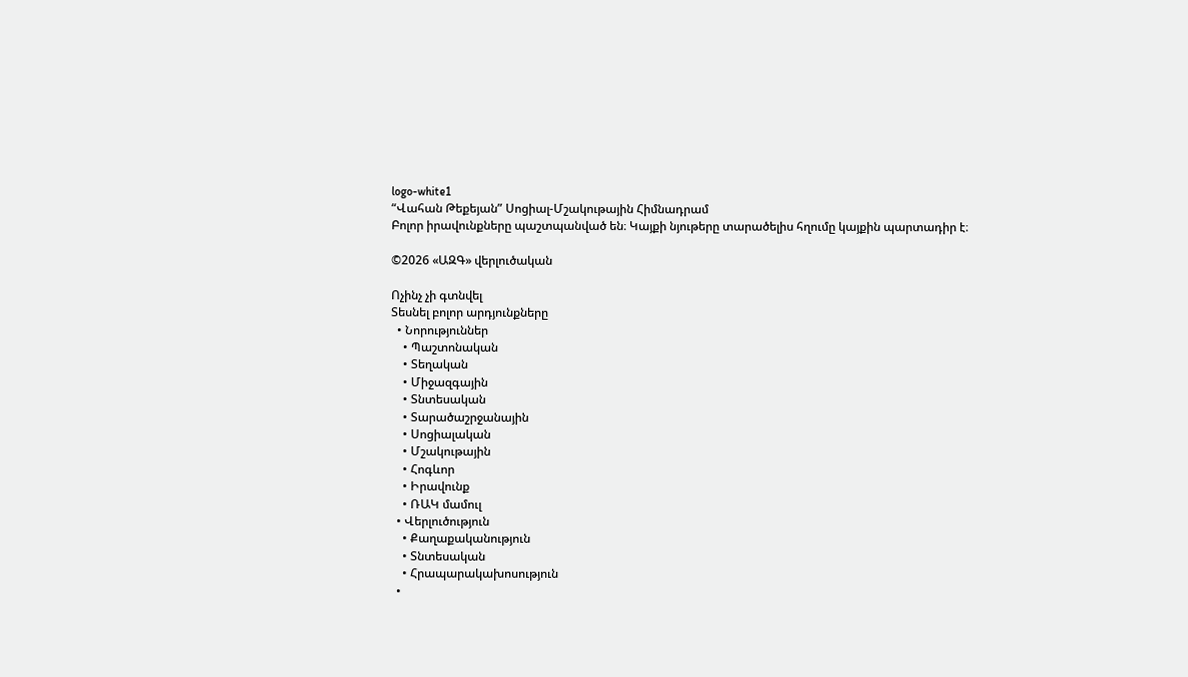logo-white1
“Վահան Թեքեյան” Սոցիալ-Մշակութային Հիմնադրամ
Բոլոր իրավունքները պաշտպանված են։ Կայքի նյութերը տարածելիս հղումը կայքին պարտադիր է։

©2026 «ԱԶԳ» վերլուծական

Ոչինչ չի գտնվել
Տեսնել բոլոր արդյունքները
  • Նորություններ
    • Պաշտոնական
    • Տեղական
    • Միջազգային
    • Տնտեսական
    • Տարածաշրջանային
    • Սոցիալական
    • Մշակութային
    • Հոգևոր
    • Իրավունք
    • ՌԱԿ մամուլ
  • Վերլուծություն
    • Քաղաքականություն
    • Տնտեսական
    • Հրապարակախոսություն
  •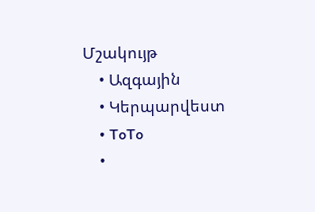Մշակույթ
    • Ազգային
    • Կերպարվեստ
    • ToTo
    •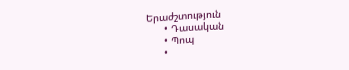Երաժշտություն
      • Դասական
      • Պոպ
      •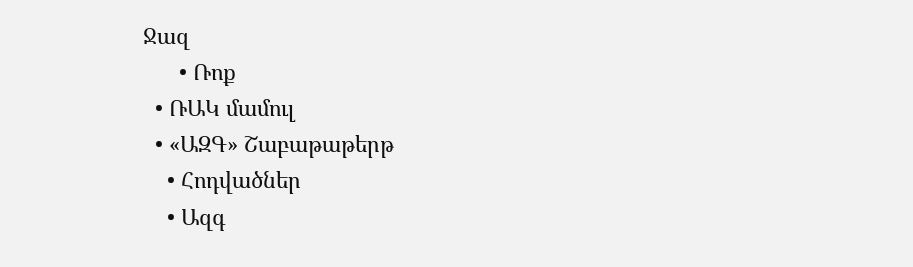Ջազ
      • Ռոք
  • ՌԱԿ մամուլ
  • «ԱԶԳ» Շաբաթաթերթ
    • Հոդվածներ
    • Ազգ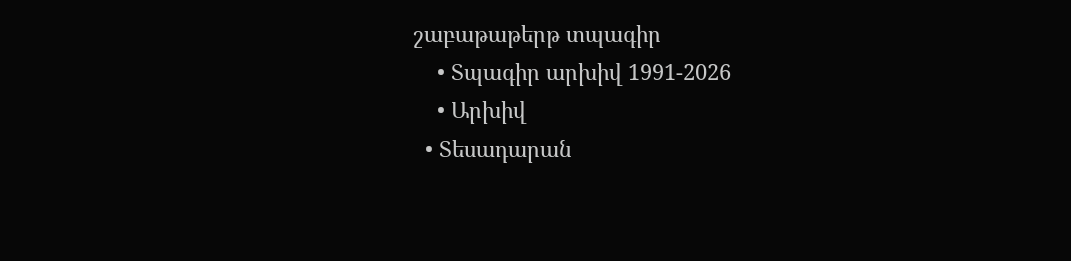շաբաթաթերթ տպագիր
    • Տպագիր արխիվ 1991-2026
    • Արխիվ
  • Տեսադարան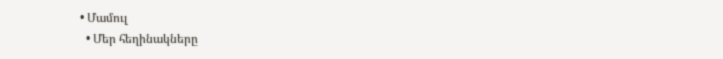• Մամուլ
  • Մեր հեղինակները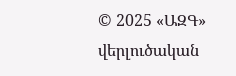© 2025 «ԱԶԳ» վերլուծական